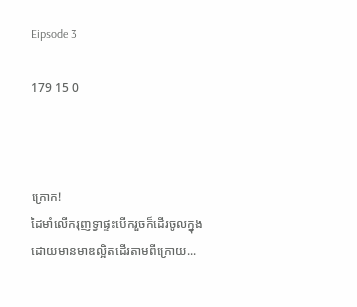Eipsode 3

179 15 0



ក្រោក!
ដៃមាំលើករុញទ្វាផ្ទះបើករួចក៏ដើរចូលក្នុង
ដោយមានមាឌល្អិតដើរតាមពីក្រោយ...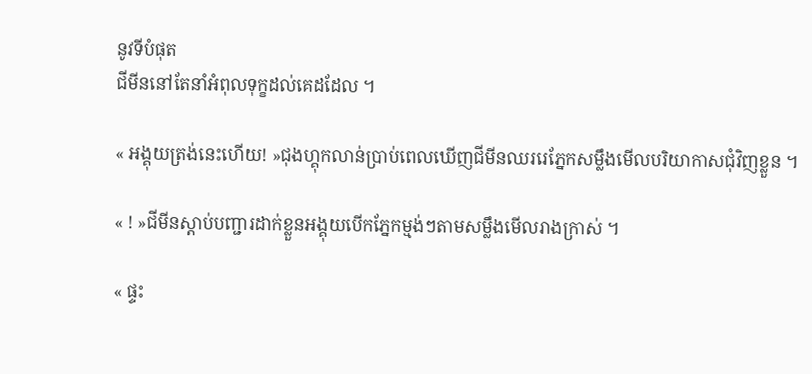នូវទីបំផុត
ជីមីននៅតែនាំអំពុលទុក្ខដល់គេដដែល ។

« អង្គុយត្រង់នេះហើយ! »ជុងហ្គុកលាន់ប្រាប់ពេលឃើញជីមីនឈររេភ្នែកសម្លឹងមើលបរិយាកាសជុំវិញខ្លួន ។

« ! »ជីមីនស្ដាប់បញ្ជារដាក់ខ្លួនអង្គុយបើកភ្នែកម្មង់ៗតាមសម្លឹងមើលរាងក្រាស់ ។

« ផ្ទះ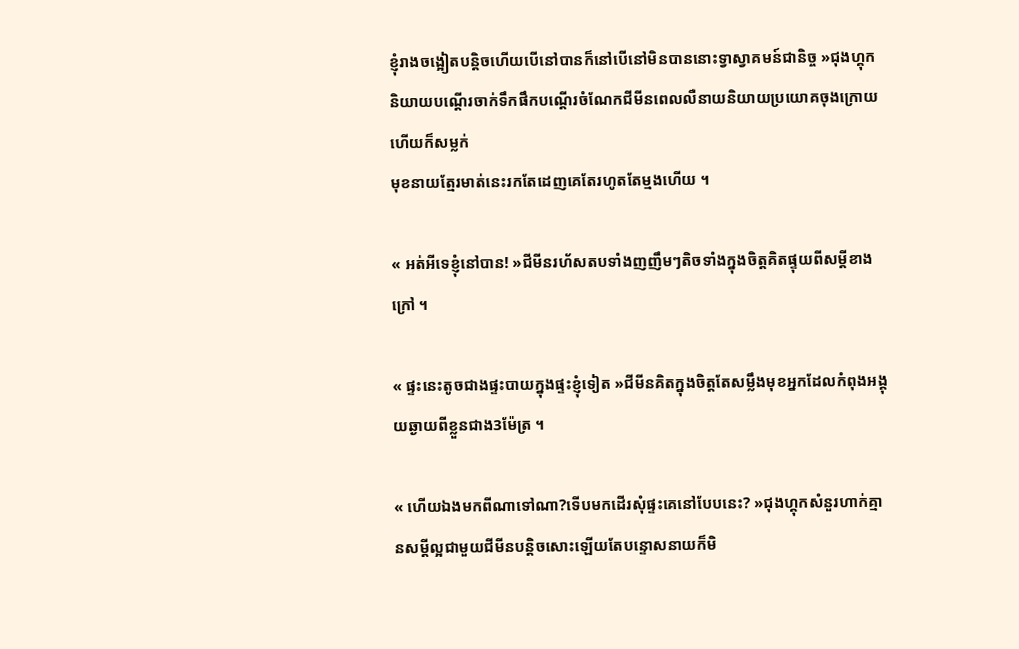ខ្ញុំរាងចង្អៀតបន្ដិចហើយបើនៅបានក៏នៅបើនៅមិនបាននោះទ្វាស្វាគមន៍ជានិច្ច »ជុងហ្គុកនិយាយបណ្ដើរចាក់ទឹកផឹកបណ្ដើរចំណែកជីមីនពេលលឺនាយនិយាយប្រយោគចុងក្រោយហើយក៏សម្លក់
មុខនាយត្មែរមាត់នេះរកតែដេញគេតែរហូតតែម្មងហើយ ។

« អត់អីទេខ្ញុំនៅបាន! »ជីមីនរហ័សតបទាំងញញឹមៗតិចទាំងក្នុងចិត្តគិតផ្ទុយពីសម្ដីខាងក្រៅ ។

« ផ្ទះនេះតូចជាងផ្ទះបាយក្នុងផ្ទះខ្ញុំទៀត »ជីមីនគិតក្នុងចិត្តតែសម្លឹងមុខអ្នកដែលកំពុងអង្គុយឆ្ងាយពីខ្លួនជាង3ម៉ែត្រ ។

« ហើយឯងមកពីណាទៅណា?ទើបមកដើរសុំផ្ទះគេនៅបែបនេះ? »ជុងហ្គុកសំនួរហាក់គ្មានសម្ដីល្អជាមួយជីមីនបន្ដិចសោះឡើយតែបន្ទោសនាយក៏មិ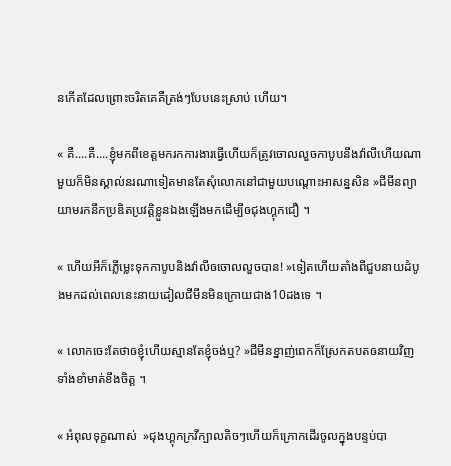នកើតដែលព្រោះចរិតគេគឺត្រង់ៗបែបនេះស្រាប់ ហើយ។

« គឺ....គឺ....ខ្ញុំមកពីខេត្តមករកការងារធ្វើហើយក៏ត្រូវចោលលួចកាបូបនឹងវ៉ាលីហើយណាមួយក៏មិនស្គាល់នរណាទៀតមានតែសុំលោកនៅជាមួយបណ្ដោះអាសន្នសិន »ជីមីនព្យាយាមរកនឹកប្រឌិតប្រវត្តិខ្លួនឯងឡើងមកដើម្បីឲជុងហ្គុកជឿ ។

« ហើយអីក៏ភ្លើម្លេះទុកកាបូបនិងវ៉ាលីឲចោលលួចបាន! »ទៀតហើយតាំងពីជួបនាយដំបូងមកដល់ពេលនេះនាយដៀលជីមីនមិនក្រោយជាង10ដងទេ ។

« លោកចេះតែថាឲខ្ញុំហើយស្មានតែខ្ញុំចង់ឬ? »ជីមីនខ្នាញ់ពេកក៏ស្រែកតបតឲនាយវិញទាំងខាំមាត់ខឹងចិត្ត ។

« អំពុលទុក្ខណាស់  »ជុងហ្គុកក្រវីក្បាលតិចៗហើយក៏ក្រោកដើរចូលក្នុងបន្ទប់បា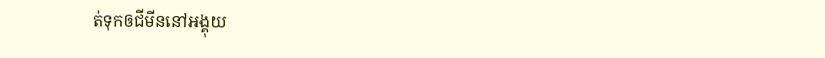ត់ទុកឲជីមីននៅអង្គុយ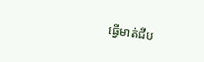ធ្វើមាត់ជីប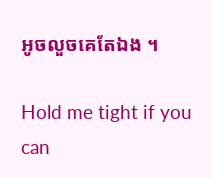អូចលួចគេតែឯង ។

Hold me tight if you can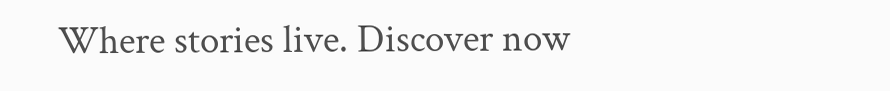Where stories live. Discover now